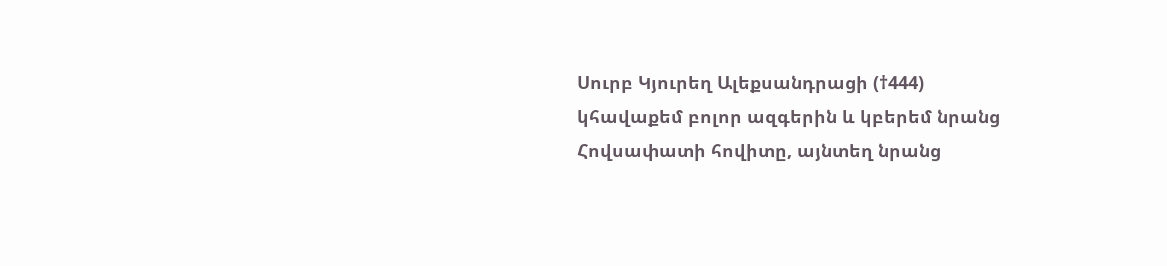Սուրբ Կյուրեղ Ալեքսանդրացի (†444)
կհավաքեմ բոլոր ազգերին և կբերեմ նրանց Հովսափատի հովիտը, այնտեղ նրանց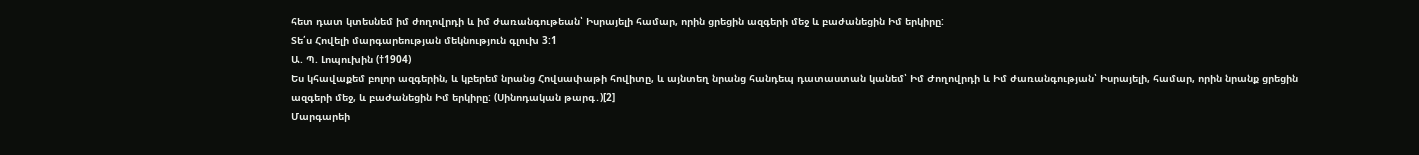հետ դատ կտեսնեմ իմ ժողովրդի և իմ ժառանգութեան՝ Իսրայելի համար, որին ցրեցին ազգերի մեջ և բաժանեցին Իմ երկիրը:
Տե՛ս Հովելի մարգարեության մեկնություն գլուխ 3:1
Ա. Պ. Լոպուխին (†1904)
Ես կհավաքեմ բոլոր ազգերին, և կբերեմ նրանց Հովսափաթի հովիտը, և այնտեղ նրանց հանդեպ դատաստան կանեմ՝ Իմ Ժողովրդի և Իմ ժառանգության՝ Իսրայելի, համար, որին նրանք ցրեցին ազգերի մեջ, և բաժանեցին Իմ երկիրը: (Սինոդական թարգ․)[2]
Մարգարեի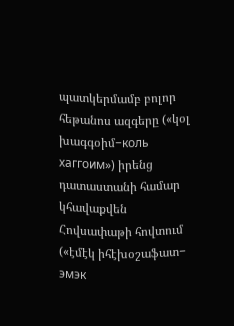պատկերմամբ բոլոր հեթանոս ազգերը («կօլ խագգօիմ−коль хаггоим») իրենց դատաստանի համար կհավաքվեն Հովսափաթի հովտում («էմէկ իհէխօշաֆատ− эмэк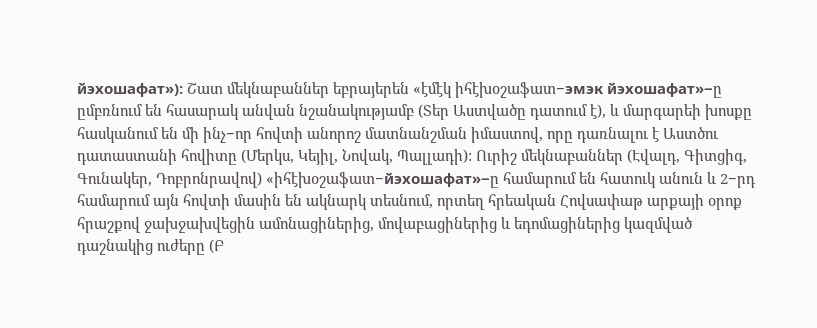йэхошафат»): Շատ մեկնաբաններ եբրայերեն «էմէկ իհէխօշաֆատ−эмэк йэхошафат»−ը ըմբռնում են հասարակ անվան նշանակությամբ (Տեր Աստվածը դատում է), և մարգարեի խոսքը հասկանում են մի ինչ−որ հովտի անորոշ մատնանշման իմաստով, որը դառնալու է Աստծու դատաստանի հովիտը (Մերկս, Կեյիլ, Նովակ, Պալլադի): Ուրիշ մեկնաբաններ (Էվալդ, Գիտցիգ, Գունակեր, Դոբրոնրավով) «իհէխօշաֆատ−йэхошафат»−ը համարում են հատուկ անուն և 2−րդ համարում այն հովտի մասին են ակնարկ տեսնում, որտեղ հրեական Հովսափաթ արքայի օրոք հրաշքով ջախջախվեցին ամոնացիներից, մովաբացիներից և եդոմացիներից կազմված դաշնակից ուժերը (Բ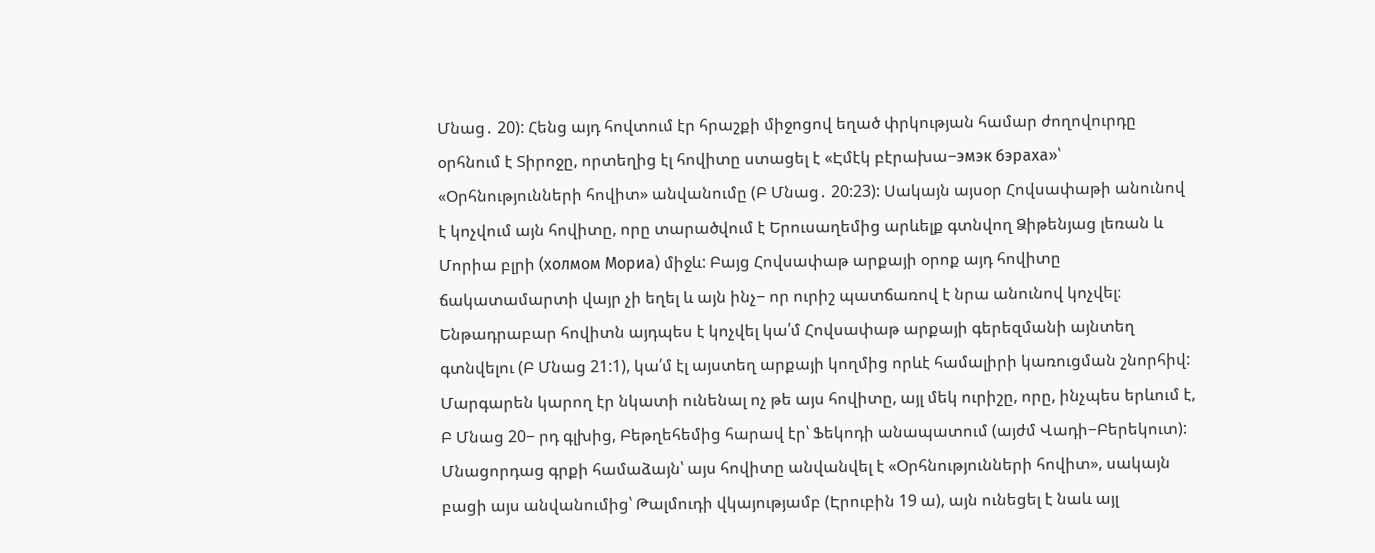Մնաց․ 20): Հենց այդ հովտում էր հրաշքի միջոցով եղած փրկության համար ժողովուրդը օրհնում է Տիրոջը, որտեղից էլ հովիտը ստացել է «Էմէկ բէրախա−эмэк бэраха»՝ «Օրհնությունների հովիտ» անվանումը (Բ Մնաց․ 20:23): Սակայն այսօր Հովսափաթի անունով է կոչվում այն հովիտը, որը տարածվում է Երուսաղեմից արևելք գտնվող Ձիթենյաց լեռան և Մորիա բլրի (холмом Мориа) միջև: Բայց Հովսափաթ արքայի օրոք այդ հովիտը ճակատամարտի վայր չի եղել և այն ինչ− որ ուրիշ պատճառով է նրա անունով կոչվել։ Ենթադրաբար հովիտն այդպես է կոչվել կա՛մ Հովսափաթ արքայի գերեզմանի այնտեղ գտնվելու (Բ Մնաց 21:1), կա՛մ էլ այստեղ արքայի կողմից որևէ համալիրի կառուցման շնորհիվ: Մարգարեն կարող էր նկատի ունենալ ոչ թե այս հովիտը, այլ մեկ ուրիշը, որը, ինչպես երևում է, Բ Մնաց 20− րդ գլխից, Բեթղեհեմից հարավ էր՝ Ֆեկոդի անապատում (այժմ Վադի−Բերեկուտ): Մնացորդաց գրքի համաձայն՝ այս հովիտը անվանվել է «Օրհնությունների հովիտ», սակայն բացի այս անվանումից՝ Թալմուդի վկայությամբ (Էրուբին 19 ա), այն ունեցել է նաև այլ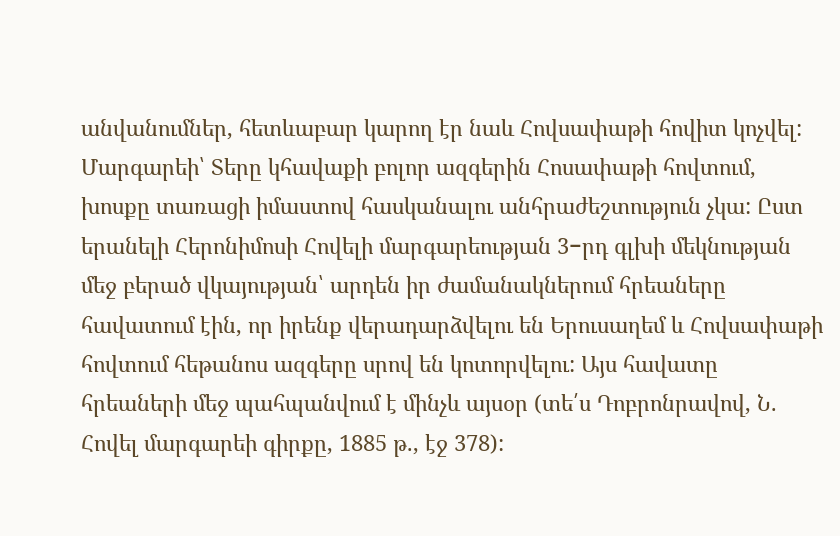անվանումներ, հետևաբար կարող էր նաև Հովսափաթի հովիտ կոչվել: Մարգարեի՝ Տերը կհավաքի բոլոր ազգերին Հոսափաթի հովտում, խոսքը տառացի իմաստով հասկանալու անհրաժեշտություն չկա: Ըստ երանելի Հերոնիմոսի Հովելի մարգարեության 3−րդ գլխի մեկնության մեջ բերած վկայության՝ արդեն իր ժամանակներում հրեաները հավատում էին, որ իրենք վերադարձվելու են Երուսաղեմ և Հովսափաթի հովտում հեթանոս ազգերը սրով են կոտորվելու: Այս հավատը հրեաների մեջ պահպանվում է մինչև այսօր (տե՛ս Դոբրոնրավով, Ն. Հովել մարգարեի գիրքը, 1885 թ., էջ 378):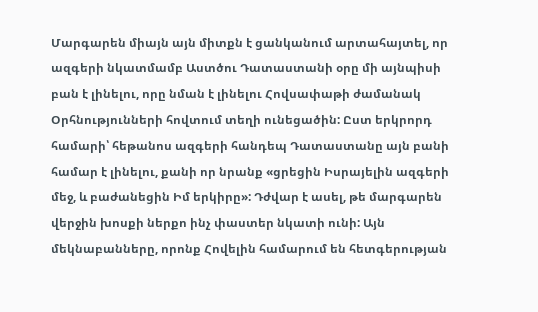Մարգարեն միայն այն միտքն է ցանկանում արտահայտել, որ ազգերի նկատմամբ Աստծու Դատաստանի օրը մի այնպիսի բան է լինելու, որը նման է լինելու Հովսափաթի ժամանակ Օրհնությունների հովտում տեղի ունեցածին: Ըստ երկրորդ համարի՝ հեթանոս ազգերի հանդեպ Դատաստանը այն բանի համար է լինելու, քանի որ նրանք «ցրեցին Իսրայելին ազգերի մեջ, և բաժանեցին Իմ երկիրը»: Դժվար է ասել, թե մարգարեն վերջին խոսքի ներքո ինչ փաստեր նկատի ունի: Այն մեկնաբանները, որոնք Հովելին համարում են հետգերության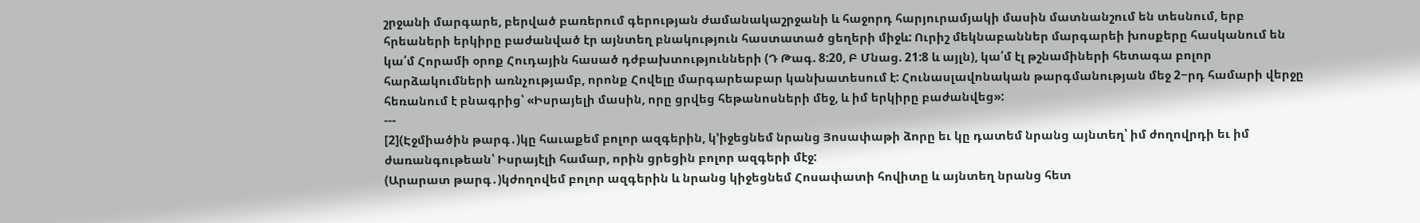շրջանի մարգարե, բերված բառերում գերության ժամանակաշրջանի և հաջորդ հարյուրամյակի մասին մատնանշում են տեսնում, երբ հրեաների երկիրը բաժանված էր այնտեղ բնակություն հաստատած ցեղերի միջև: Ուրիշ մեկնաբաններ մարգարեի խոսքերը հասկանում են կա՛մ Հորամի օրոք Հուդային հասած դժբախտությունների (Դ Թագ. 8:20, Բ Մնաց. 21:8 և այլն), կա՛մ էլ թշնամիների հետագա բոլոր հարձակումների առնչությամբ, որոնք Հովելը մարգարեաբար կանխատեսում է: Հունասլավոնական թարգմանության մեջ 2−րդ համարի վերջը հեռանում է բնագրից՝ «Իսրայելի մասին, որը ցրվեց հեթանոսների մեջ, և իմ երկիրը բաժանվեց»:
---
[2](Էջմիածին թարգ․)կը հաւաքեմ բոլոր ազգերին, կ՚իջեցնեմ նրանց Յոսափաթի ձորը եւ կը դատեմ նրանց այնտեղ՝ իմ ժողովրդի եւ իմ ժառանգութեան՝ Իսրայէլի համար, որին ցրեցին բոլոր ազգերի մէջ:
(Արարատ թարգ․)կժողովեմ բոլոր ազգերին և նրանց կիջեցնեմ Հոսափատի հովիտը և այնտեղ նրանց հետ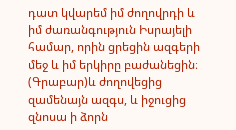դատ կվարեմ իմ ժողովրդի և իմ ժառանգություն Իսրայելի համար, որին ցրեցին ազգերի մեջ և իմ երկիրը բաժանեցին։
(Գրաբար)և ժողովեցից զամենայն ազգս, և իջուցից զնոսա ի ձորն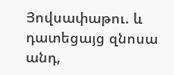Յովսափաթու. և դատեցայց զնոսա անդ,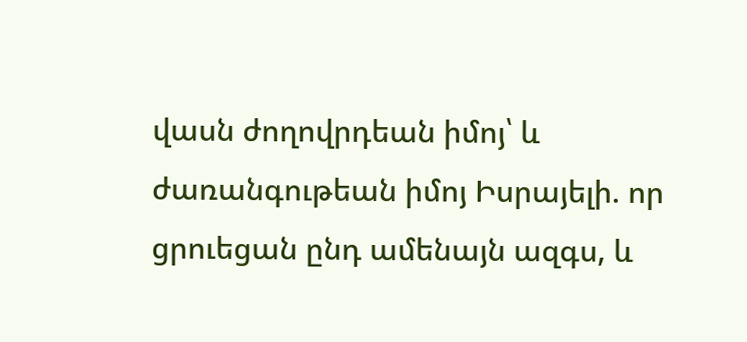վասն ժողովրդեան իմոյ՝ և ժառանգութեան իմոյ Իսրայելի. որ ցրուեցան ընդ ամենայն ազգս, և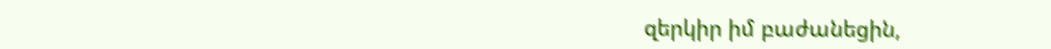զերկիր իմ բաժանեցին,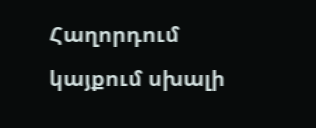Հաղորդում կայքում սխալի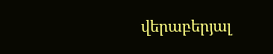վերաբերյալ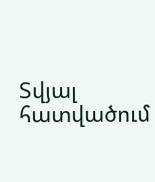Տվյալ հատվածում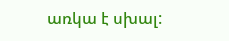առկա է սխալ: